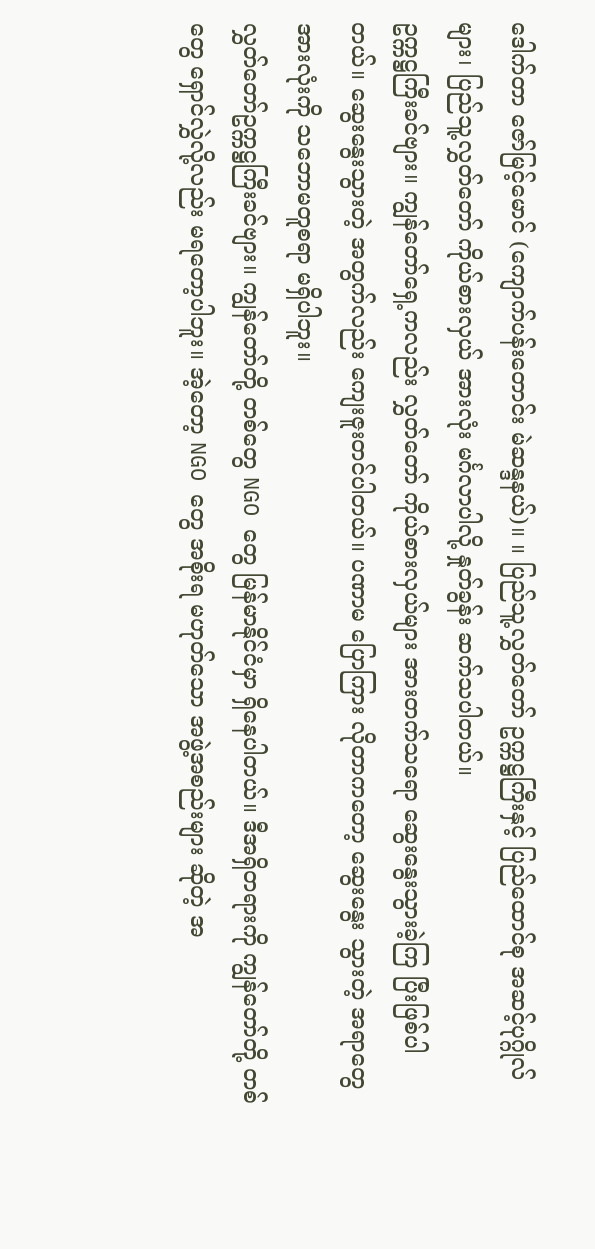ဒေါက်တာ ဇော်မြင့်မောင် (ကျောက်ပန်းတောင်း မဲဆန္ဒနယ်)။ ။ ပြည်သူ့လွှတ်တော် ဥက္ကဋ္ဌကြီးနှင့် ပြည်ထောင်စု အဆင့်ပုဂ္ဂိုလ်များ၊ ပြည်သူ့လွှတ်တော် ကိုယ်စားလှယ် အားလုံး မင်္ဂလာပါလို့ နှုတ်ခွန်း ဆက်သပါတယ်။
ဥက္ကဋ္ဌကြီးခင်ဗျား။ ကျွန်တော်ရှေ့ကလည်း လွှတ်တော် ကိုယ်စားလှယ်များ အားတက်သရော ဆွေးနွေးသွားခဲ့ကြ ပြီးဖြစ်ပါတယ်။ ဆွေးနွေးသွားတဲ့ အတွက်လည်း ကျေးဇူးတင်ပါတယ်။ ပဏာမ ပြောကြား လိုတာကတော့ ဆွေးနွေး သွားတဲ့ အရာတွေအားလုံးကို သဘောမတူစရာ မရှိပါဘူး။
လွှတ်တော်ဥက္ကဋ္ဌကြီးခင်ဗျား။ ကျွန်တော်တို့ တစ်တွေ NGO တွေ မြန်မာနိုင်ငံမှာ ရှိနေပါတယ်။ ဒီအရှိတရားကို ကျွန်တော်တို့ တစ်တွေ ရှောင်လွှဲလို့လည်း မရတော့ပါဘူး။ အဲ့တော့ NGO တွေ အစိုးရ မဟုတ်သော အဖွဲ့အစည်းများ ဆိုတဲ့ အ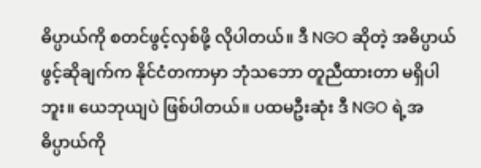ဓိပ္ပာယ်ကို စတင်ဖွင့်လှစ်ဖို့ လိုပါတယ်။ ဒီ NGO ဆိုတဲ့ အဓိပ္ပာယ်ဖွင့်ဆိုချက်က နိုင်ငံတကာမှာ ဘုံသဘော တူညီထားတာ မရှိပါဘူး။ ယေဘုယျပဲ ဖြစ်ပါတယ်။ ပထမဦးဆုံး ဒီ NGO ရဲ့အဓိပ္ပာယ်ကို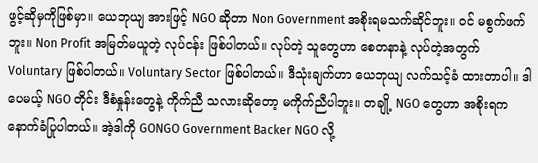ဖွင့်ဆိုမှကိုဖြစ်မှာ။ ယေဘုယျ အားဖြင့် NGO ဆိုတာ Non Government အစိုးရမသက်ဆိုင်ဘူး။ ဝင် မစွက်ဖက်ဘူး။ Non Profit အမြတ်မယူတဲ့ လုပ်ငန်း ဖြစ်ပါတယ်။ လုပ်တဲ့ သူတွေဟာ စေတနာနဲ့ လုပ်တဲ့အတွက် Voluntary ဖြစ်ပါတယ်။ Voluntary Sector ဖြစ်ပါတယ်။ ဒီသုံးချက်ဟာ ယေဘုယျ လက်သင့်ခံ ထားတာပါ။ ဒါပေမယ့် NGO တိုင်း ဒီစံနှုန်းတွေနဲ့ ကိုက်ညီ သလားဆိုတော့ မကိုက်ညီပါဘူး။ တချို့ NGO တွေဟာ အစိုးရက နောက်ခံပြုပါတယ်။ အဲ့ဒါကို GONGO Government Backer NGO လို့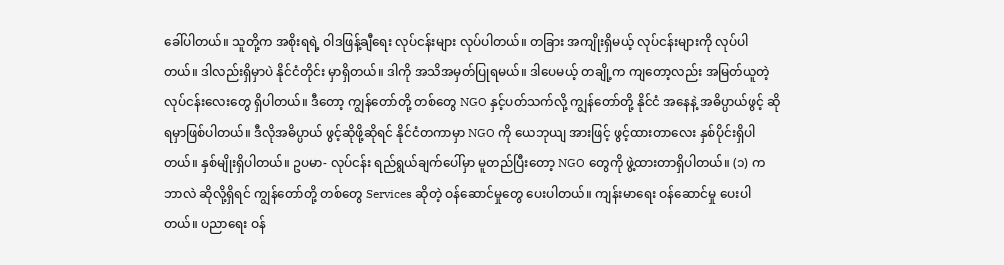ခေါ်ပါတယ်။ သူတို့က အစိုးရရဲ့ ဝါဒဖြန့်ချီရေး လုပ်ငန်းများ လုပ်ပါတယ်။ တခြား အကျိုးရှိမယ့် လုပ်ငန်းများကို လုပ်ပါတယ်။ ဒါလည်းရှိမှာပဲ နိုင်ငံတိုင်း မှာရှိတယ်။ ဒါကို အသိအမှတ်ပြုရမယ်။ ဒါပေမယ့် တချို့က ကျတော့လည်း အမြတ်ယူတဲ့ လုပ်ငန်းလေးတွေ ရှိပါတယ်။ ဒီတော့ ကျွန်တော်တို့ တစ်တွေ NGO နှင့်ပတ်သက်လို့ ကျွန်တော်တို့ နိုင်ငံ အနေနဲ့ အဓိပ္ပာယ်ဖွင့် ဆိုရမှာဖြစ်ပါတယ်။ ဒီလိုအဓိပ္ပာယ် ဖွင့်ဆိုဖို့ဆိုရင် နိုင်ငံတကာမှာ NGO ကို ယေဘုယျ အားဖြင့် ဖွင့်ထားတာလေး နှစ်ပိုင်းရှိပါတယ်။ နှစ်မျိုးရှိပါတယ်။ ဥပမာ- လုပ်ငန်း ရည်ရွယ်ချက်ပေါ်မှာ မူတည်ပြီးတော့ NGO တွေကို ဖွဲ့ထားတာရှိပါတယ်။ (၁) က ဘာလဲ ဆိုလို့ရှိရင် ကျွန်တော်တို့ တစ်တွေ Services ဆိုတဲ့ ဝန်ဆောင်မှုတွေ ပေးပါတယ်။ ကျန်းမာရေး ဝန်ဆောင်မှု ပေးပါတယ်။ ပညာရေး ဝန်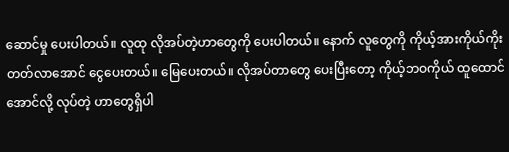ဆောင်မှု ပေးပါတယ်။ လူထု လိုအပ်တဲ့ဟာတွေကို ပေးပါတယ်။ နောက် လူတွေကို ကိုယ့်အားကိုယ်ကိုး တတ်လာအောင် ငွေပေးတယ်။ မြေပေးတယ်။ လိုအပ်တာတွေ ပေးပြီးတော့ ကိုယ့်ဘဝကိုယ် ထူထောင်အောင်လို့ လုပ်တဲ့ ဟာတွေရှိပါ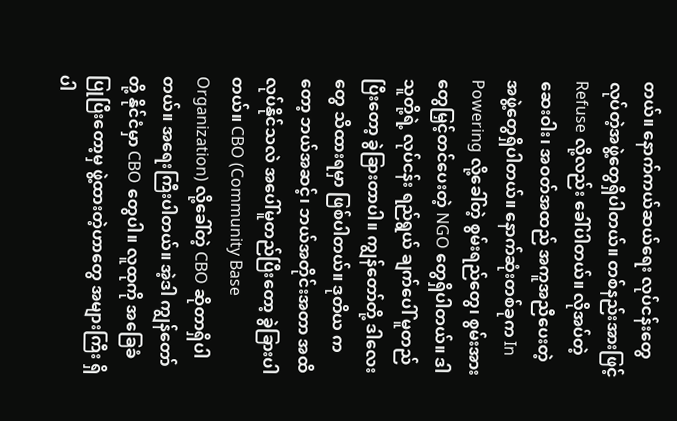တယ်။ နောက်ကယ်ဆယ်ရေး လုပ်ငန်းတွေ လုပ်တဲ့အဖွဲ့တွေရှိပါတယ်။ တစ်နည်းအားဖြင့် Refuse လို့လည်း ခေါ်ပါတယ်။ လိုအပ်တဲ့ဆေးဝါး၊ အဝတ်အထည် အကူအညီပေးတဲ့ အဖွဲ့တွေရှိပါတယ်။ နောက်ဆုံးတစ်ခုက In Powering လို့ခေါ်တဲ့ စွမ်းရည်တွေ၊ စွမ်းအားတွေမြှင့်တင်ပေးတဲ့ NGO တွေရှိပါတယ်။ ဒါသူတို့ရဲ့ လုပ်ငန်း ရည်ရွယ် ချက်ပေါ် မူတည်ပြီးတော့ ခွဲခြားတာပါ။ ကျွန်တော်တို့ ဒါလေးတွေ သိထားရမှာ ဖြစ်ပါတယ်။ ဒုတိယ ကတော့ ဘယ်အဆင့်၊ ဘယ်အတိုင်းအတာ အထိ လုပ်နိုင်သလဲ အပေါ်မူတည်ပြီးတော့ ခွဲခြားပါတယ်။ CBO (Community Base Organization) လို့ခေါ်တဲ့ CBO ဆိုတာရှိပါတယ်။ အရေးကြီးပါတယ်။ အဲ့ဒါ ကျွန်တော်တို့ နိုင်ငံမှာ CBO တွေပါ။ လူထုကို အခြေခံပြုပြီးတော့မှ ဖွဲ့ထားတဲ့ဟာတွေ အများကြီး ရှိပါ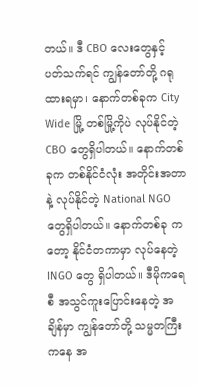တယ်။ ဒီ CBO လေးတွေနှင့် ပတ်သက်ရင် ကျွန်တော်တို့ ဂရုထားရမှာ၊ နောက်တစ်ခုက City Wide မြို့ တစ်မြို့ကိုပဲ လုပ်နိုင်တဲ့ CBO တွေရှိပါတယ်။ နောက်တစ်ခုက တစ်နိုင်ငံလုံး အတိုင်းအတာနဲ့ လုပ်နိုင်တဲ့ National NGO တွေရှိပါတယ်။ နောက်တစ်ခု ကတော့ နိုင်ငံတကာမှာ လုပ်နေတဲ့ INGO တွေ ရှိပါတယ်။ ဒီမိုကရေစီ အသွင်ကူးပြောင်းနေတဲ့ အချိန်မှာ ကျွန်တော်တို့ သမ္မတကြီးကနေ အ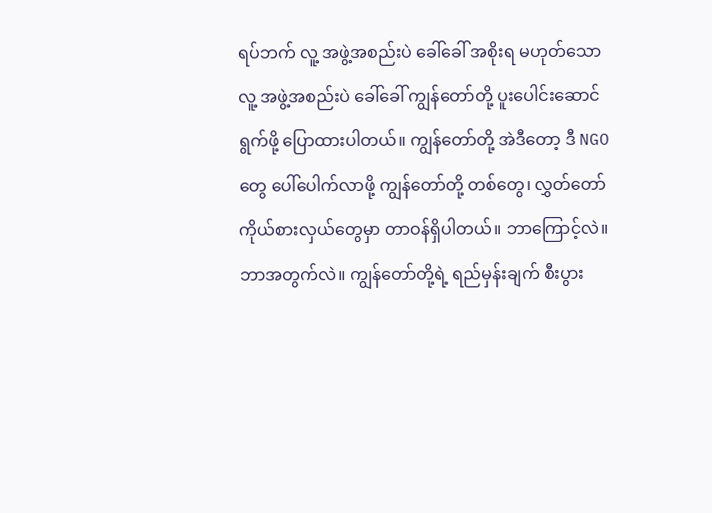ရပ်ဘက် လူ့ အဖွဲ့အစည်းပဲ ခေါ်ခေါ် အစိုးရ မဟုတ်သော လူ့ အဖွဲ့အစည်းပဲ ခေါ်ခေါ် ကျွန်တော်တို့ ပူးပေါင်းဆောင် ရွက်ဖို့ ပြောထားပါတယ်။ ကျွန်တော်တို့ အဲဒီတော့ ဒီ NGO တွေ ပေါ်ပေါက်လာဖို့ ကျွန်တော်တို့ တစ်တွေ၊ လွှတ်တော် ကိုယ်စားလှယ်တွေမှာ တာဝန်ရှိပါတယ်။ ဘာကြောင့်လဲ။ ဘာအတွက်လဲ။ ကျွန်တော်တို့ရဲ့ ရည်မှန်းချက် စီးပွား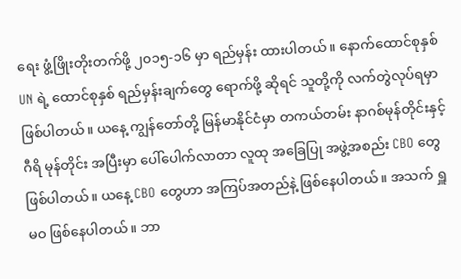ရေး ဖွံ့ဖြိုးတိုးတက်ဖို့ ၂၀၁၅-၁၆ မှာ ရည်မှန်း ထားပါတယ်။ နောက်ထောင်စုနှစ် UN ရဲ့ ထောင်စုနှစ် ရည်မှန်းချက်တွေ ရောက်ဖို့ ဆိုရင် သူတို့ကို လက်တွဲလုပ်ရမှာ ဖြစ်ပါတယ်။ ယနေ့ ကျွန်တော်တို့ မြန်မာနိုင်ငံမှာ တကယ်တမ်း နာဂစ်မုန်တိုင်းနှင့် ဂီရိ မုန်တိုင်း အပြီးမှာ ပေါ်ပေါက်လာတာ လူထု အခြေပြု အဖွဲ့အစည်း CBO တွေဖြစ်ပါတယ်။ ယနေ့ CBO တွေဟာ အကြပ်အတည်နဲ့ ဖြစ်နေပါတယ်။ အသက် ရှူ မဝ ဖြစ်နေပါတယ်။ ဘာ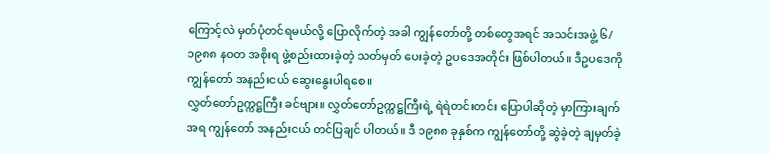ကြောင့်လဲ မှတ်ပုံတင်ရမယ်လို့ ပြောလိုက်တဲ့ အခါ ကျွန်တော်တို့ တစ်တွေအရင် အသင်းအဖွဲ့ ၆/၁၉၈၈ နဝတ အစိုးရ ဖွဲ့စည်းထားခဲ့တဲ့ သတ်မှတ် ပေးခဲ့တဲ့ ဥပဒေအတိုင်း ဖြစ်ပါတယ်။ ဒီဥပဒေကို ကျွန်တော် အနည်းငယ် ဆွေးနွေးပါရစေ။
လွှတ်တော်ဥက္ကဋ္ဌကြီး ခင်ဗျား။ လွှတ်တော်ဥက္ကဋ္ဌကြီးရဲ့ ရဲရဲတင်းတင်း ပြောပါဆိုတဲ့ မှာကြားချက် အရ ကျွန်တော် အနည်းငယ် တင်ပြချင် ပါတယ်။ ဒီ ၁၉၈၈ ခုနှစ်က ကျွန်တော်တို့ ဆွဲခဲ့တဲ့ ချမှတ်ခဲ့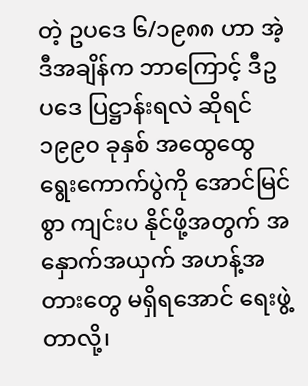တဲ့ ဥပဒေ ၆/၁၉၈၈ ဟာ အဲ့ဒီအချိန်က ဘာကြောင့် ဒီဥပဒေ ပြဋ္ဌာန်းရလဲ ဆိုရင် ၁၉၉၀ ခုနှစ် အထွေထွေ ရွေးကောက်ပွဲကို အောင်မြင်စွာ ကျင်းပ နိုင်ဖို့အတွက် အနှောက်အယှက် အဟန့်အတားတွေ မရှိရအောင် ရေးဖွဲ့တာလို့၊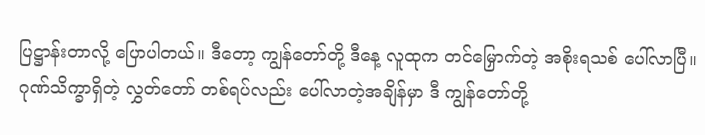ပြဋ္ဌာန်းတာလို့ ပြောပါတယ်။ ဒီတော့ ကျွန်တော်တို့ ဒီနေ့ လူထုက တင်မြှောက်တဲ့ အစိုးရသစ် ပေါ်လာပြီ။ ဂုဏ်သိက္ခာရှိတဲ့ လွှတ်တော် တစ်ရပ်လည်း ပေါ်လာတဲ့အချိန်မှာ ဒီ ကျွန်တော်တို့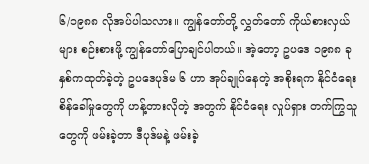၆/၁၉၈၈ လိုအပ်ပါသလား။ ကျွန်တော်တို့ လွှတ်တော် ကိုယ်စားလှယ်များ စဉ်းစားဖို့ ကျွန်တော်ပြောချင်ပါတယ်။ အဲ့တော့ ဥပဒေ ၁၉၈၈ ခုနှစ်ကထုတ်ခဲ့တဲ့ ဥပဒေပုဒ်မ ၆ ဟာ အုပ်ချုပ်နေတဲ့ အစိုးရက နိုင်ငံရေး စိန်ခေါ်မှုတွေကို ဟန့်တားလိုတဲ့ အတွက် နိုင်ငံရေး လှုပ်ရှား တက်ကြွသူတွေကို ဖမ်းခဲ့တာ ဒီပုဒ်မနဲ့ ဖမ်းခဲ့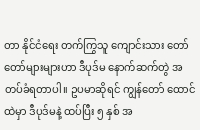တာ နိုင်ငံရေး တက်ကြွသူ ကျောင်းသား တော်တော်များများဟာ ဒီပုဒ်မ နောက်ဆက်တွဲ အတပ်ခံရတာပါ။ ဥပမာဆိုရင် ကျွန်တော် ထောင်ထဲမှာ ဒီပုဒ်မနဲ့ ထပ်ပြီး ၅ နှစ် အ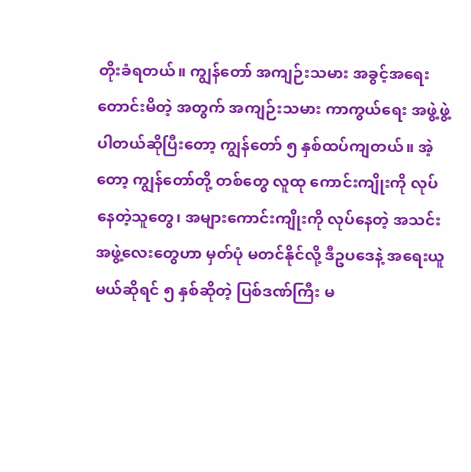တိုးခံရတယ်။ ကျွန်တော် အကျဉ်းသမား အခွင့်အရေး တောင်းမိတဲ့ အတွက် အကျဉ်းသမား ကာကွယ်ရေး အဖွဲ့ဖွဲ့ပါတယ်ဆိုပြီးတော့ ကျွန်တော် ၅ နှစ်ထပ်ကျတယ်။ အဲ့တော့ ကျွန်တော်တို့ တစ်တွေ လူထု ကောင်းကျိုးကို လုပ်နေတဲ့သူတွေ၊ အများကောင်းကျိုးကို လုပ်နေတဲ့ အသင်းအဖွဲ့လေးတွေဟာ မှတ်ပုံ မတင်နိုင်လို့ ဒီဥပဒေနဲ့ အရေးယူမယ်ဆိုရင် ၅ နှစ်ဆိုတဲ့ ပြစ်ဒဏ်ကြီး မ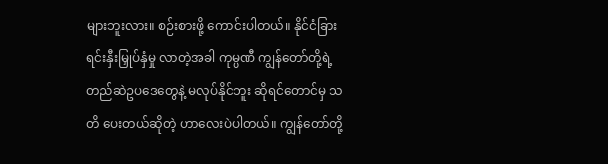များဘူးလား။ စဉ်းစားဖို့ ကောင်းပါတယ်။ နိုင်ငံခြား ရင်းနှီးမြှုပ်နှံမှု လာတဲ့အခါ ကုမ္ပဏီ ကျွန်တော်တို့ရဲ့ တည်ဆဲဥပဒေတွေနဲ့ မလုပ်နိုင်ဘူး ဆိုရင်တောင်မှ သတိ ပေးတယ်ဆိုတဲ့ ဟာလေးပဲပါတယ်။ ကျွန်တော်တို့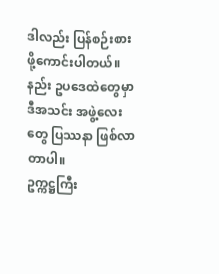ဒါလည်း ပြန်စဉ်းစား ဖို့ကောင်းပါတယ်။ နည်း ဥပဒေထဲတွေမှာ ဒီအသင်း အဖွဲ့လေးတွေ ပြဿနာ ဖြစ်လာတာပါ။
ဥက္ကဋ္ဌကြီး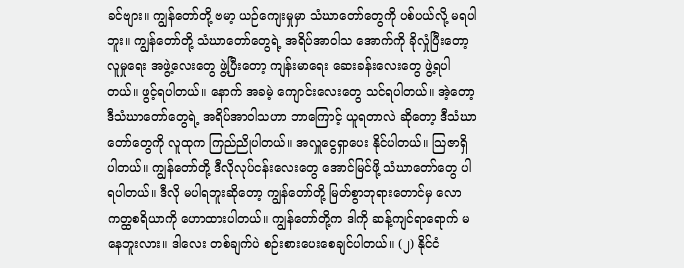ခင်ဗျား။ ကျွန်တော်တို့ ဗမာ့ ယဉ်ကျေးမှုမှာ သံဃာတော်တွေကို ပစ်ပယ်လို့ မရပါဘူး။ ကျွန်တော်တို့ သံဃာတော်တွေရဲ့ အရိပ်အာဝါသ အောက်ကို ခိုလှုံပြီးတော့ လူမှုရေး အဖွဲ့လေးတွေ ဖွဲ့ပြီးတော့ ကျန်းမာရေး ဆေးခန်းလေးတွေ ဖွဲ့ရပါတယ်။ ဖွင့်ရပါတယ်။ နောက် အခမဲ့ ကျောင်းလေးတွေ သင်ရပါတယ်။ အဲ့တော့ ဒီသံဃာတော်တွေရဲ့ အရိပ်အာဝါသဟာ ဘာကြောင့် ယူရတာလဲ ဆိုတော့ ဒီသံဃာတော်တွေကို လူထုက ကြည်ညိုပါတယ်။ အလှူငွေရှာပေး နိုင်ပါတယ်။ သြဇာရှိပါတယ်။ ကျွန်တော်တို့ ဒီလိုလုပ်ငန်းလေးတွေ အောင်မြင်ဖို့ သံဃာတော်တွေ ပါရပါတယ်။ ဒီလို မပါရဘူးဆိုတော့ ကျွန်တော်တို့ မြတ်စွာဘုရားတောင်မှ လောကတ္ထစရိယာကို ဟောထားပါတယ်။ ကျွန်တော်တို့က ဒါကို ဆန့်ကျင်ရာရောက် မနေဘူးလား။ ဒါလေး တစ်ချက်ပဲ စဉ်းစားပေးစေချင်ပါတယ်။ (၂) နိုင်ငံ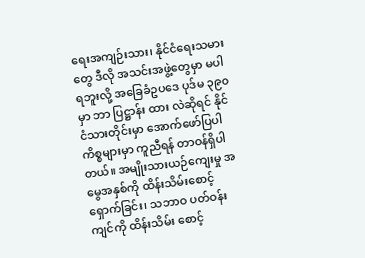ရေးအကျဉ်းသား၊ နိုင်ငံရေးသမားတွေ ဒီလို အသင်းအဖွဲ့တွေမှာ မပါရဘူးလို့ အခြေခံဥပဒေ ပုဒ်မ ၃၉၀ မှာ ဘာ ပြဋ္ဌာန်း ထား လဲဆိုရင် နိုင်ငံသားတိုင်းမှာ အောက်ဖော်ပြပါ ကိစ္စများမှာ ကူညီရန် တာဝန်ရှိပါတယ်။ အမျိုးသားယဉ်ကျေးမှု အမွေအနှစ်ကို ထိန်းသိမ်းစောင့်ရှောက်ခြင်း၊ သဘာဝ ပတ်ဝန်းကျင်ကို ထိန်းသိမ်း စောင့်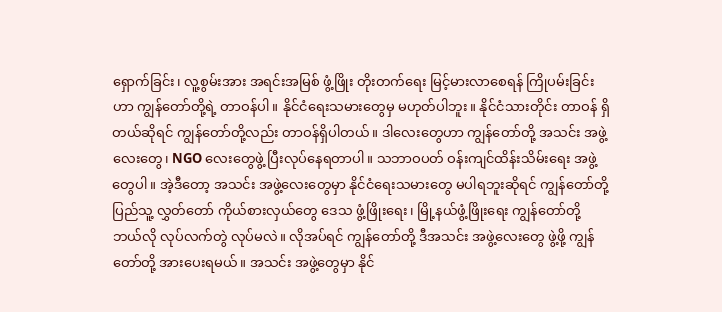ရှောက်ခြင်း၊ လူ့စွမ်းအား အရင်းအမြစ် ဖွံ့ဖြိုး တိုးတက်ရေး မြင့်မားလာစေရန် ကြိုပမ်းခြင်းဟာ ကျွန်တော်တို့ရဲ့ တာဝန်ပါ။ နိုင်ငံရေးသမားတွေမှ မဟုတ်ပါဘူး။ နိုင်ငံသားတိုင်း တာဝန် ရှိတယ်ဆိုရင် ကျွန်တော်တို့လည်း တာဝန်ရှိပါတယ်။ ဒါလေးတွေဟာ ကျွန်တော်တို့ အသင်း အဖွဲ့လေးတွေ၊ NGO လေးတွေဖွဲ့ ပြီးလုပ်နေရတာပါ။ သဘာဝပတ် ဝန်းကျင်ထိန်းသိမ်းရေး အဖွဲ့တွေပါ။ အဲ့ဒီတော့ အသင်း အဖွဲ့လေးတွေမှာ နိုင်ငံရေးသမားတွေ မပါရဘူးဆိုရင် ကျွန်တော်တို့ ပြည်သူ့ လွှတ်တော် ကိုယ်စားလှယ်တွေ ဒေသ ဖွံ့ဖြိုးရေး၊ မြို့နယ်ဖွံ့ဖြိုးရေး ကျွန်တော်တို့ ဘယ်လို လုပ်လက်တွဲ လုပ်မလဲ။ လိုအပ်ရင် ကျွန်တော်တို့ ဒီအသင်း အဖွဲ့လေးတွေ ဖွဲ့ဖို့ ကျွန်တော်တို့ အားပေးရမယ်။ အသင်း အဖွဲ့တွေမှာ နိုင်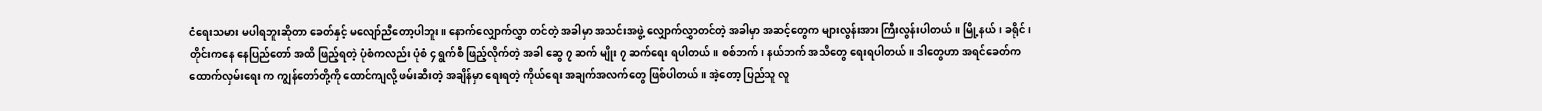ငံရေးသမား မပါရဘူးဆိုတာ ခေတ်နှင့် မလျော်ညီတော့ပါဘူး။ နောက်လျှောက်လွှာ တင်တဲ့ အခါမှာ အသင်းအဖွဲ့ လျှောက်လွှာတင်တဲ့ အခါမှာ အဆင့်တွေက များလွန်းအား ကြီးလွန်းပါတယ်။ မြို့နယ်၊ ခရိုင်၊ တိုင်းကနေ နေပြည်တော် အထိ ဖြည့်ရတဲ့ ပုံစံကလည်း ပုံစံ ၄ ရွက်စီ ဖြည့်လိုက်တဲ့ အခါ ဆွေ ၇ ဆက် မျိုး ၇ ဆက်ရေး ရပါတယ်။ စစ်ဘက်၊ နယ်ဘက် အသိတွေ ရေးရပါတယ်။ ဒါတွေဟာ အရင်ခေတ်က ထောက်လှမ်းရေး က ကျွန်တော်တို့ကို ထောင်ကျလို့ ဖမ်းဆီးတဲ့ အချိန်မှာ ရေးရတဲ့ ကိုယ်ရေး အချက်အလက်တွေ ဖြစ်ပါတယ်။ အဲ့တော့ ပြည်သူ လူ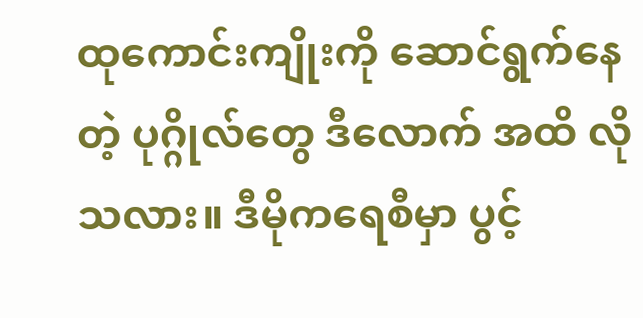ထုကောင်းကျိုးကို ဆောင်ရွက်နေတဲ့ ပုဂ္ဂိုလ်တွေ ဒီလောက် အထိ လိုသလား။ ဒီမိုကရေစီမှာ ပွင့်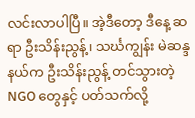လင်းလာပါပြီ။ အဲ့ဒီတော့ ဒီနေ့ ဆရာ ဦးသိန်းညွန့်၊ သင်္ဃကျွန်း မဲဆန္ဒနယ်က ဦးသိန်းညွန့် တင်သွားတဲ့ NGO တွေနှင့် ပတ်သက်လို့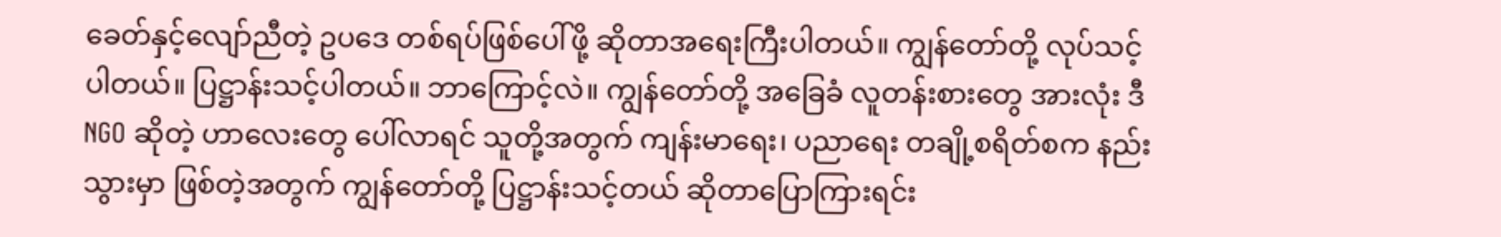ခေတ်နှင့်လျော်ညီတဲ့ ဥပဒေ တစ်ရပ်ဖြစ်ပေါ်ဖို့ ဆိုတာအရေးကြီးပါတယ်။ ကျွန်တော်တို့ လုပ်သင့်ပါတယ်။ ပြဋ္ဌာန်းသင့်ပါတယ်။ ဘာကြောင့်လဲ။ ကျွန်တော်တို့ အခြေခံ လူတန်းစားတွေ အားလုံး ဒီ NGO ဆိုတဲ့ ဟာလေးတွေ ပေါ်လာရင် သူတို့အတွက် ကျန်းမာရေး၊ ပညာရေး တချို့စရိတ်စက နည်းသွားမှာ ဖြစ်တဲ့အတွက် ကျွန်တော်တို့ ပြဋ္ဌာန်းသင့်တယ် ဆိုတာပြောကြားရင်း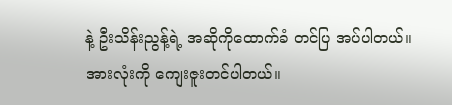နဲ့ ဦးသိန်းညွန့်ရဲ့ အဆိုကိုထောက်ခံ တင်ပြ အပ်ပါတယ်။ အားလုံးကို ကျေးဇူးတင်ပါတယ်။